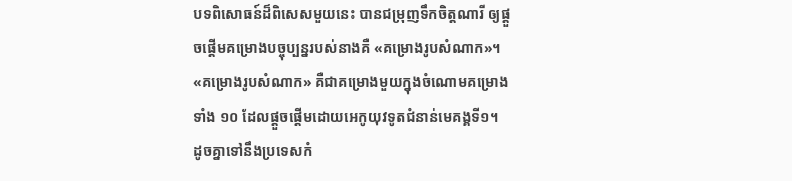បទពិសោធន៍ដ៏ពិសេសមួយនេះ បានជម្រុញទឹកចិត្តណារី ឲ្យផ្តួចផ្តើមគម្រោងបច្ចុប្បន្នរបស់នាងគឺ «គម្រោងរូបសំណាក»។ «គម្រោងរូបសំណាក» គឺជាគម្រោងមួយក្នុងចំណោមគម្រោងទាំង ១០ ដែលផ្តួចផ្តើមដោយអេកូយុវទូតជំនាន់មេគង្គទី១។ ដូចគ្នាទៅនឹងប្រទេសកំ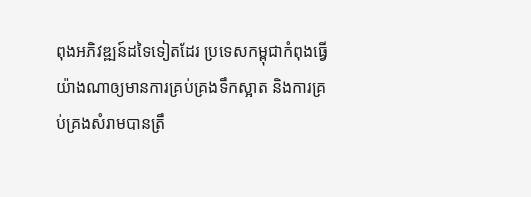ពុងអភិវឌ្ឍន៍ដទៃទៀតដែរ ប្រទេសកម្ពុជាកំពុងធ្វើយ៉ាងណាឲ្យមានការគ្រប់គ្រងទឹកស្អាត និងការគ្រប់គ្រងសំរាមបានត្រឹ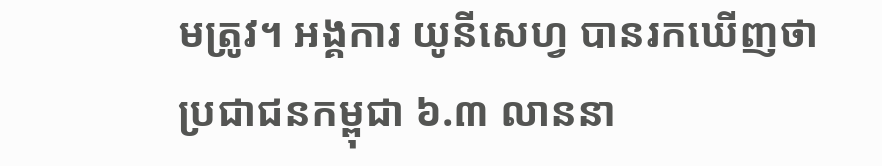មត្រូវ។ អង្គការ យូនីសេហ្វ បានរកឃើញថា ប្រជាជនកម្ពុជា ៦.៣ លាននា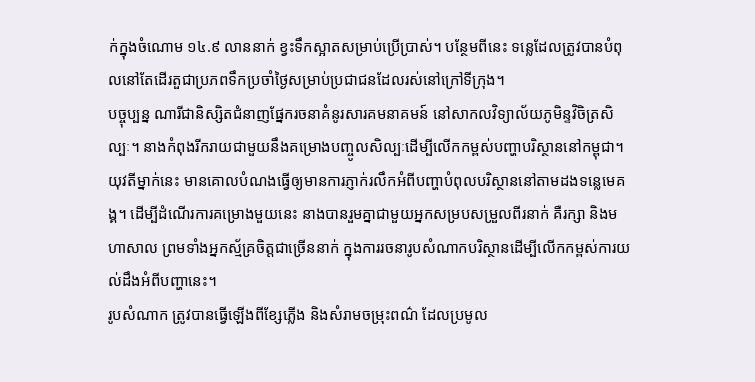ក់ក្នុងចំណោម ១៤.៩ លាននាក់ ខ្វះទឹកស្អាតសម្រាប់ប្រើប្រាស់។ បន្ថែមពីនេះ ទន្លេដែលត្រូវបានបំពុលនៅតែដើរតួជាប្រភពទឹកប្រចាំថ្ងៃសម្រាប់ប្រជាជនដែលរស់នៅក្រៅទីក្រុង។
បច្ចុប្បន្ន ណារីជានិស្សិតជំនាញផ្នែករចនាគំនូរសារគមនាគមន៍ នៅសាកលវិទ្យាល័យភូមិន្ទវិចិត្រសិល្បៈ។ នាងកំពុងរីករាយជាមួយនឹងគម្រោងបញ្ចូលសិល្បៈដើម្បីលើកកម្ពស់បញ្ហាបរិស្ថាននៅកម្ពុជា។ យុវតីម្នាក់នេះ មានគោលបំណងធ្វើឲ្យមានការភ្ញាក់រលឹកអំពីបញ្ហាបំពុលបរិស្ថាននៅតាមដងទន្លេមេគង្គ។ ដើម្បីដំណើរការគម្រោងមួយនេះ នាងបានរួមគ្នាជាមួយអ្នកសម្របសម្រួលពីរនាក់ គឺរក្សា និងមហាសាល ព្រមទាំងអ្នកស្ម័គ្រចិត្តជាច្រើននាក់ ក្នុងការរចនារូបសំណាកបរិស្ថានដើម្បីលើកកម្ពស់ការយល់ដឹងអំពីបញ្ហានេះ។
រូបសំណាក ត្រូវបានធ្វើឡើងពីខ្សែភ្លើង និងសំរាមចម្រុះពណ៌ ដែលប្រមូល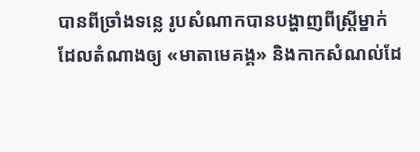បានពីច្រាំងទន្លេ រូបសំណាកបានបង្ហាញពីស្ត្រីម្នាក់ដែលតំណាងឲ្យ «មាតាមេគង្គ» និងកាកសំណល់ដែ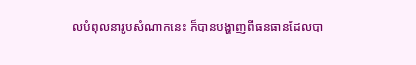លបំពុលនារូបសំណាកនេះ ក៏បានបង្ហាញពីធនធានដែលបា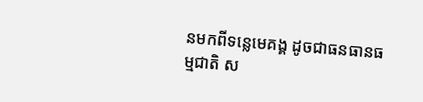នមកពីទន្លេមេគង្គ ដូចជាធនធានធម្មជាតិ ស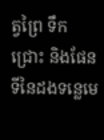ត្វព្រៃ ទឹកជ្រោះ និងផែនទីនៃដងទន្លេមេ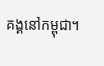គង្គនៅកម្ពុជា។